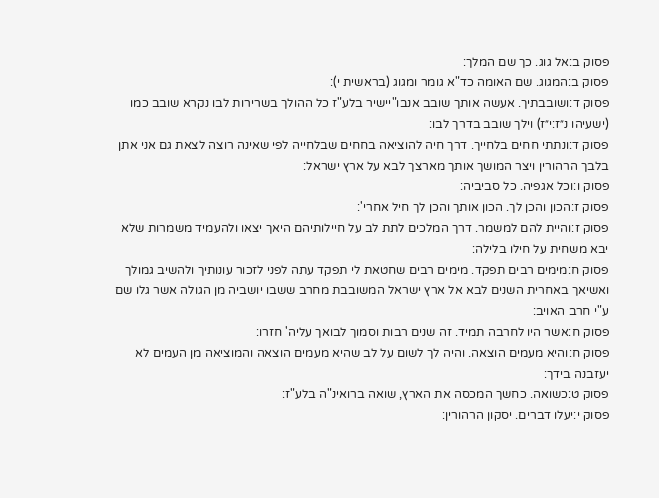פסוק ב:אל גוג. כך שם המלך:
פסוק ב:המגוג. שם האומה כד"א גומר ומגוג (בראשית י):
פסוק ד:ושובבתיך. אעשה אותך שובב אנבו"יישיר בלע"ז כל ההולך בשרירות לבו נקרא שובב כמו (ישעיהו נ״ז:י״ז) וילך שובב בדרך לבו:
פסוק ד:ונתתי חחים בלחייך. דרך חיה להוציאה בחחים שבלחייה לפי שאינה רוצה לצאת גם אני אתן בלבך הרהורין ויצר המושך אותך מארצך לבא על ארץ ישראל:
פסוק ו:וכל אגפיה. כל סביביה:
פסוק ז:הכון והכן לך. הכון אותך והכן לך חיל אחרי':
פסוק ז:והיית להם למשמר. דרך המלכים לתת לב על חיילותיהם היאך יצאו ולהעמיד משמרות שלא יבא משחית על חילו בלילה:
פסוק ח:מימים רבים תפקד. מימים רבים שחטאת לי תפקד עתה לפני לזכור עונותיך ולהשיב גמולך ואשיאך באחרית השנים לבא אל ארץ ישראל המשובבת מחרב ששבו יושביה מן הגולה אשר גלו שם ע"י חרב האויב:
פסוק ח:אשר היו לחרבה תמיד. זה שנים רבות וסמוך לבואך עליה' חזרו:
פסוק ח:והיא מעמים הוצאה. והיה לך לשום על לב שהיא מעמים הוצאה והמוציאה מן העמים לא יעזבנה בידך:
פסוק ט:כשואה. כחשך המכסה את הארץ, שואה ברואינ"ה בלע"ז:
פסוק י:יעלו דברים. יסקון הרהורין: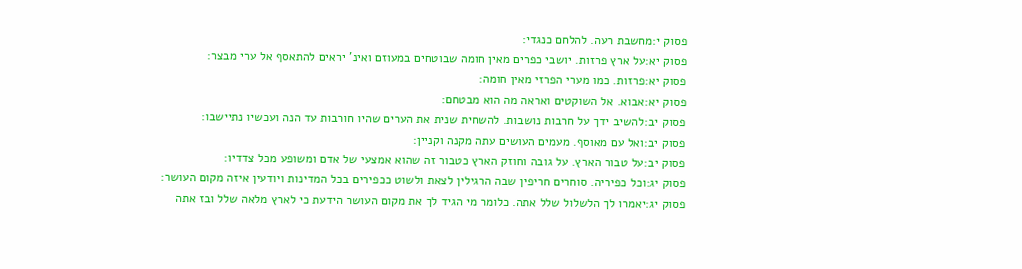פסוק י:מחשבת רעה. להלחם כנגדי:
פסוק יא:על ארץ פרזות. יושבי כפרים מאין חומה שבוטחים במעוזם ואינ' יראים להתאסף אל ערי מבצר:
פסוק יא:פרזות. כמו מערי הפרזי מאין חומה:
פסוק יא:אבוא. אל השוקטים ואראה מה הוא מבטחם:
פסוק יב:להשיב ידך על חרבות נושבות. להשחית שנית את הערים שהיו חורבות עד הנה ועכשיו נתיישבו:
פסוק יב:ואל עם מאוסף. מעמים העושים עתה מקנה וקניין:
פסוק יב:על טבור הארץ. על גובה וחוזק הארץ כטבור זה שהוא אמצעי של אדם ומשופע מכל צדדיו:
פסוק יג:וכל כפיריה. סוחרים חריפין שבה הרגילין לצאת ולשוט ככפירים בכל המדינות ויודעין איזה מקום העושר:
פסוק יג:יאמרו לך הלשלול שלל אתה. כלומר מי הגיד לך את מקום העושר הידעת כי לארץ מלאה שלל ובז אתה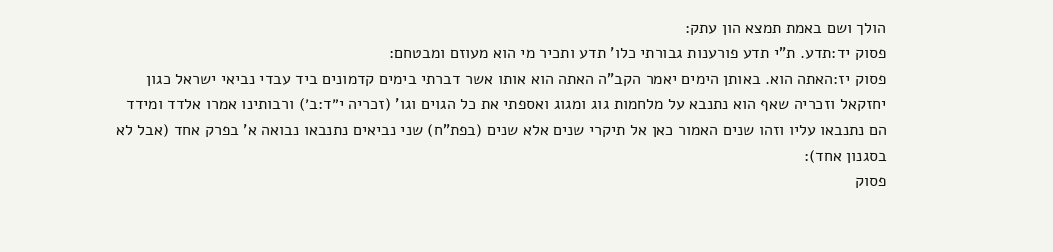הולך ושם באמת תמצא הון עתק:
פסוק יד:תדע. ת"י תדע פורענות גבורתי כלו' תדע ותכיר מי הוא מעוזם ומבטחם:
פסוק יז:האתה הוא. באותן הימים יאמר הקב"ה האתה הוא אותו אשר דברתי בימים קדמונים ביד עבדי נביאי ישראל כגון יחזקאל וזכריה שאף הוא נתנבא על מלחמות גוג ומגוג ואספתי את כל הגוים וגו' (זכריה י״ד:ב׳) ורבותינו אמרו אלדד ומידד הם נתנבאו עליו וזהו שנים האמור כאן אל תיקרי שנים אלא שנים (בפת"ח) שני נביאים נתנבאו נבואה א' בפרק אחד (אבל לא בסגנון אחד):
פסוק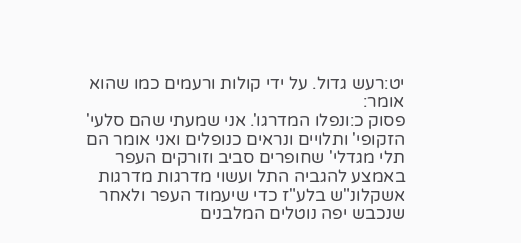יט:רעש גדול. על ידי קולות ורעמים כמו שהוא אומר:
פסוק כ:ונפלו המדרגו'. אני שמעתי שהם סלעי' הזקופי' ותלויים ונראים כנופלים ואני אומר הם תלי מגדלי' שחופרים סביב וזורקים העפר באמצע להגביה התל ועשוי מדרגות מדרגות אשקלונ"ש בלע"ז כדי שיעמוד העפר ולאחר שנכבש יפה נוטלים המלבנים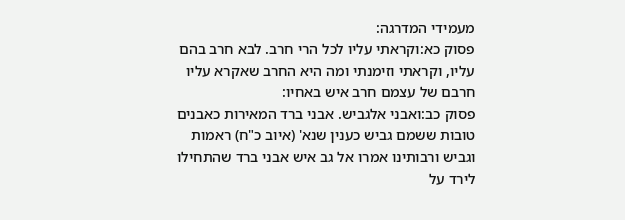מעמידי המדרגה:
פסוק כא:וקראתי עליו לכל הרי חרב. לבא חרב בהם עליו, וקראתי וזימנתי ומה היא החרב שאקרא עליו חרבם של עצמם חרב איש באחיו:
פסוק כב:ואבני אלגביש. אבני ברד המאירות כאבנים טובות ששמם גביש כענין שנא' (איוב כ"ח) ראמות וגביש ורבותינו אמרו אל גב איש אבני ברד שהתחילו לירד על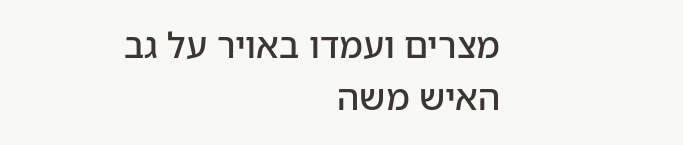מצרים ועמדו באויר על גב האיש משה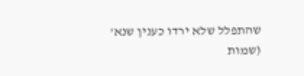שהתפלל שלא ירדו כענין שנא' (שמות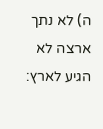ה) לא נתך ארצה לא הגיע לארץ: